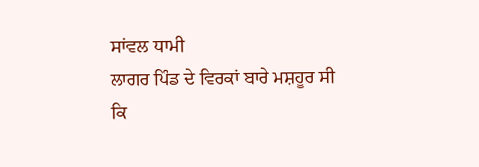ਸਾਂਵਲ ਧਾਮੀ
ਲਾਗਰ ਪਿੰਡ ਦੇ ਵਿਰਕਾਂ ਬਾਰੇ ਮਸ਼ਹੂਰ ਸੀ ਕਿ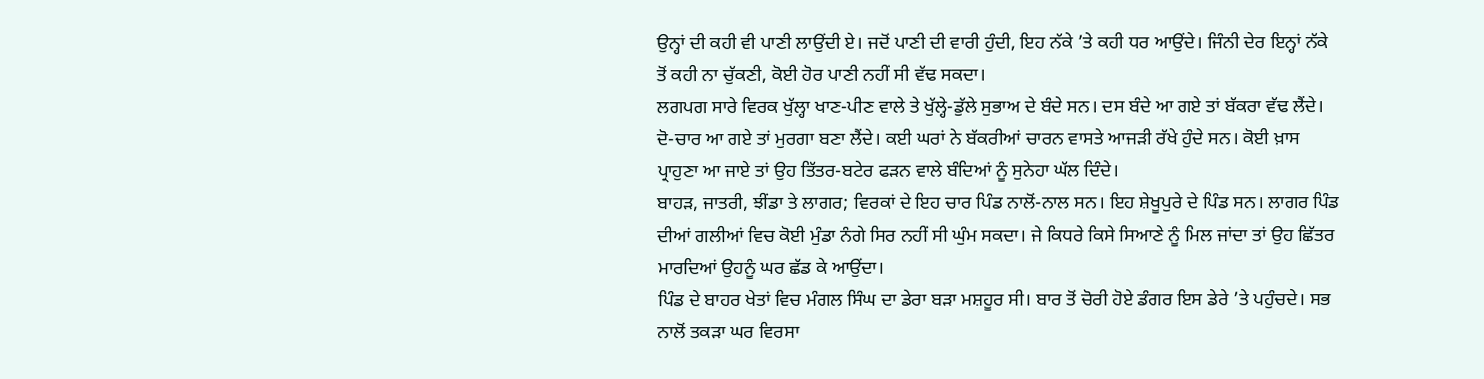ਉਨ੍ਹਾਂ ਦੀ ਕਹੀ ਵੀ ਪਾਣੀ ਲਾਉਂਦੀ ਏ। ਜਦੋਂ ਪਾਣੀ ਦੀ ਵਾਰੀ ਹੁੰਦੀ, ਇਹ ਨੱਕੇ ’ਤੇ ਕਹੀ ਧਰ ਆਉਂਦੇ। ਜਿੰਨੀ ਦੇਰ ਇਨ੍ਹਾਂ ਨੱਕੇ ਤੋਂ ਕਹੀ ਨਾ ਚੁੱਕਣੀ, ਕੋਈ ਹੋਰ ਪਾਣੀ ਨਹੀਂ ਸੀ ਵੱਢ ਸਕਦਾ।
ਲਗਪਗ ਸਾਰੇ ਵਿਰਕ ਖੁੱਲ੍ਹਾ ਖਾਣ-ਪੀਣ ਵਾਲੇ ਤੇ ਖੁੱਲ੍ਹੇ-ਡੁੱਲੇ ਸੁਭਾਅ ਦੇ ਬੰਦੇ ਸਨ। ਦਸ ਬੰਦੇ ਆ ਗਏ ਤਾਂ ਬੱਕਰਾ ਵੱਢ ਲੈਂਦੇ। ਦੋ-ਚਾਰ ਆ ਗਏ ਤਾਂ ਮੁਰਗਾ ਬਣਾ ਲੈਂਦੇ। ਕਈ ਘਰਾਂ ਨੇ ਬੱਕਰੀਆਂ ਚਾਰਨ ਵਾਸਤੇ ਆਜੜੀ ਰੱਖੇ ਹੁੰਦੇ ਸਨ। ਕੋਈ ਖ਼ਾਸ ਪ੍ਰਾਹੁਣਾ ਆ ਜਾਏ ਤਾਂ ਉਹ ਤਿੱਤਰ-ਬਟੇਰ ਫੜਨ ਵਾਲੇ ਬੰਦਿਆਂ ਨੂੰ ਸੁਨੇਹਾ ਘੱਲ ਦਿੰਦੇ।
ਬਾਹੜ, ਜਾਤਰੀ, ਝੀਂਡਾ ਤੇ ਲਾਗਰ; ਵਿਰਕਾਂ ਦੇ ਇਹ ਚਾਰ ਪਿੰਡ ਨਾਲੋਂ-ਨਾਲ ਸਨ। ਇਹ ਸ਼ੇਖੂਪੁਰੇ ਦੇ ਪਿੰਡ ਸਨ। ਲਾਗਰ ਪਿੰਡ ਦੀਆਂ ਗਲੀਆਂ ਵਿਚ ਕੋਈ ਮੁੰਡਾ ਨੰਗੇ ਸਿਰ ਨਹੀਂ ਸੀ ਘੁੰਮ ਸਕਦਾ। ਜੇ ਕਿਧਰੇ ਕਿਸੇ ਸਿਆਣੇ ਨੂੰ ਮਿਲ ਜਾਂਦਾ ਤਾਂ ਉਹ ਛਿੱਤਰ ਮਾਰਦਿਆਂ ਉਹਨੂੰ ਘਰ ਛੱਡ ਕੇ ਆਉਂਦਾ।
ਪਿੰਡ ਦੇ ਬਾਹਰ ਖੇਤਾਂ ਵਿਚ ਮੰਗਲ ਸਿੰਘ ਦਾ ਡੇਰਾ ਬੜਾ ਮਸ਼ਹੂਰ ਸੀ। ਬਾਰ ਤੋਂ ਚੋਰੀ ਹੋਏ ਡੰਗਰ ਇਸ ਡੇਰੇ ’ਤੇ ਪਹੁੰਚਦੇ। ਸਭ ਨਾਲੋਂ ਤਕੜਾ ਘਰ ਵਿਰਸਾ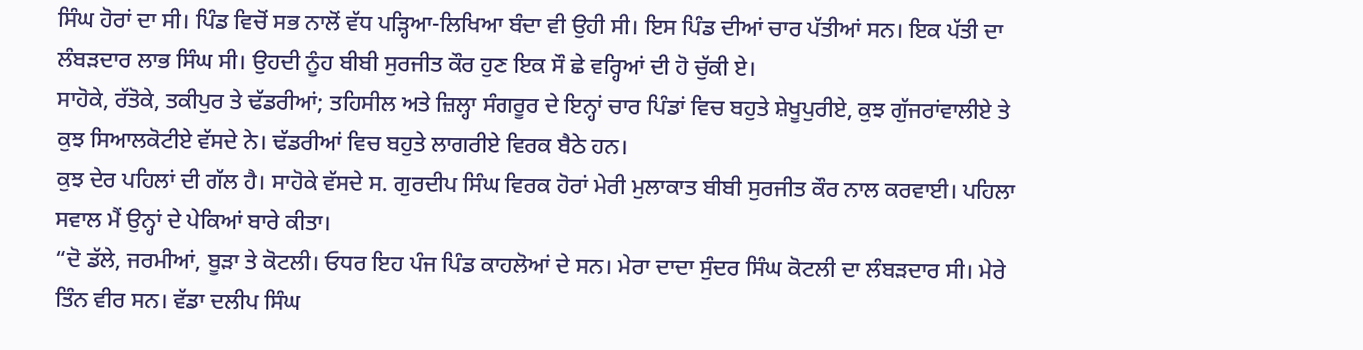ਸਿੰਘ ਹੋਰਾਂ ਦਾ ਸੀ। ਪਿੰਡ ਵਿਚੋਂ ਸਭ ਨਾਲੋਂ ਵੱਧ ਪੜ੍ਹਿਆ-ਲਿਖਿਆ ਬੰਦਾ ਵੀ ਉਹੀ ਸੀ। ਇਸ ਪਿੰਡ ਦੀਆਂ ਚਾਰ ਪੱਤੀਆਂ ਸਨ। ਇਕ ਪੱਤੀ ਦਾ ਲੰਬੜਦਾਰ ਲਾਭ ਸਿੰਘ ਸੀ। ਉਹਦੀ ਨੂੰਹ ਬੀਬੀ ਸੁਰਜੀਤ ਕੌਰ ਹੁਣ ਇਕ ਸੌ ਛੇ ਵਰ੍ਹਿਆਂ ਦੀ ਹੋ ਚੁੱਕੀ ਏ।
ਸਾਹੋਕੇ, ਰੱਤੋਕੇ, ਤਕੀਪੁਰ ਤੇ ਢੱਡਰੀਆਂ; ਤਹਿਸੀਲ ਅਤੇ ਜ਼ਿਲ੍ਹਾ ਸੰਗਰੂਰ ਦੇ ਇਨ੍ਹਾਂ ਚਾਰ ਪਿੰਡਾਂ ਵਿਚ ਬਹੁਤੇ ਸ਼ੇਖੂਪੁਰੀਏ, ਕੁਝ ਗੁੱਜਰਾਂਵਾਲੀਏ ਤੇ ਕੁਝ ਸਿਆਲਕੋਟੀਏ ਵੱਸਦੇ ਨੇ। ਢੱਡਰੀਆਂ ਵਿਚ ਬਹੁਤੇ ਲਾਗਰੀਏ ਵਿਰਕ ਬੈਠੇ ਹਨ।
ਕੁਝ ਦੇਰ ਪਹਿਲਾਂ ਦੀ ਗੱਲ ਹੈ। ਸਾਹੋਕੇ ਵੱਸਦੇ ਸ. ਗੁਰਦੀਪ ਸਿੰਘ ਵਿਰਕ ਹੋਰਾਂ ਮੇਰੀ ਮੁਲਾਕਾਤ ਬੀਬੀ ਸੁਰਜੀਤ ਕੌਰ ਨਾਲ ਕਰਵਾਈ। ਪਹਿਲਾ ਸਵਾਲ ਮੈਂ ਉਨ੍ਹਾਂ ਦੇ ਪੇਕਿਆਂ ਬਾਰੇ ਕੀਤਾ।
“ਦੋ ਡੱਲੇ, ਜਰਮੀਆਂ, ਬੂੜਾ ਤੇ ਕੋਟਲੀ। ਓਧਰ ਇਹ ਪੰਜ ਪਿੰਡ ਕਾਹਲੋਆਂ ਦੇ ਸਨ। ਮੇਰਾ ਦਾਦਾ ਸੁੰਦਰ ਸਿੰਘ ਕੋਟਲੀ ਦਾ ਲੰਬੜਦਾਰ ਸੀ। ਮੇਰੇ ਤਿੰਨ ਵੀਰ ਸਨ। ਵੱਡਾ ਦਲੀਪ ਸਿੰਘ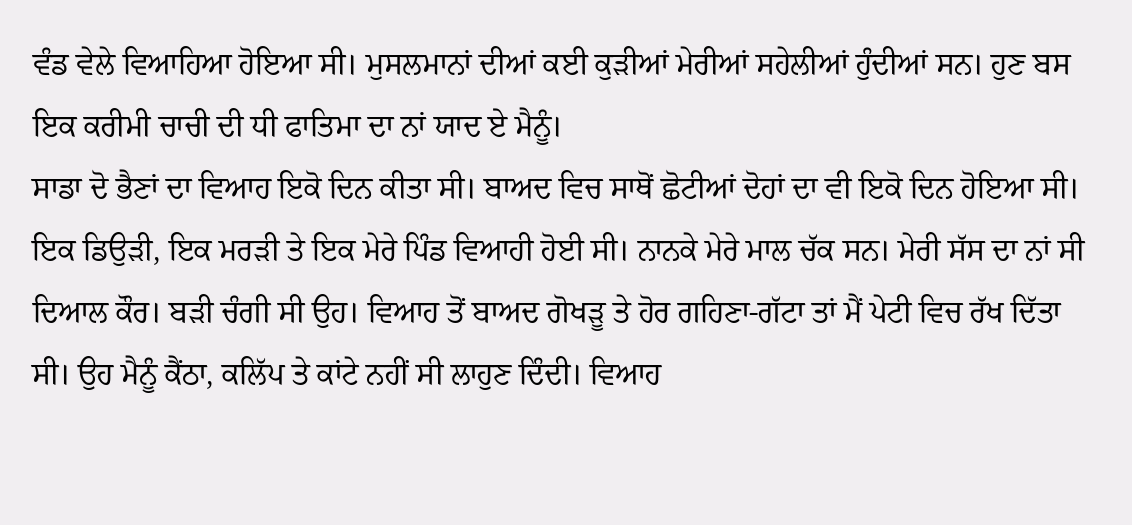ਵੰਡ ਵੇਲੇ ਵਿਆਹਿਆ ਹੋਇਆ ਸੀ। ਮੁਸਲਮਾਨਾਂ ਦੀਆਂ ਕਈ ਕੁੜੀਆਂ ਮੇਰੀਆਂ ਸਹੇਲੀਆਂ ਹੁੰਦੀਆਂ ਸਨ। ਹੁਣ ਬਸ ਇਕ ਕਰੀਮੀ ਚਾਚੀ ਦੀ ਧੀ ਫਾਤਿਮਾ ਦਾ ਨਾਂ ਯਾਦ ਏ ਮੈਨੂੰ।
ਸਾਡਾ ਦੋ ਭੈਣਾਂ ਦਾ ਵਿਆਹ ਇਕੋ ਦਿਨ ਕੀਤਾ ਸੀ। ਬਾਅਦ ਵਿਚ ਸਾਥੋਂ ਛੋਟੀਆਂ ਦੋਹਾਂ ਦਾ ਵੀ ਇਕੋ ਦਿਨ ਹੋਇਆ ਸੀ। ਇਕ ਡਿਉੜੀ, ਇਕ ਮਰੜੀ ਤੇ ਇਕ ਮੇਰੇ ਪਿੰਡ ਵਿਆਹੀ ਹੋਈ ਸੀ। ਨਾਨਕੇ ਮੇਰੇ ਮਾਲ ਚੱਕ ਸਨ। ਮੇਰੀ ਸੱਸ ਦਾ ਨਾਂ ਸੀ ਦਿਆਲ ਕੌਰ। ਬੜੀ ਚੰਗੀ ਸੀ ਉਹ। ਵਿਆਹ ਤੋਂ ਬਾਅਦ ਗੋਖੜੂ ਤੇ ਹੋਰ ਗਹਿਣਾ-ਗੱਟਾ ਤਾਂ ਮੈਂ ਪੇਟੀ ਵਿਚ ਰੱਖ ਦਿੱਤਾ ਸੀ। ਉਹ ਮੈਨੂੰ ਕੈਂਠਾ, ਕਲਿੱਪ ਤੇ ਕਾਂਟੇ ਨਹੀਂ ਸੀ ਲਾਹੁਣ ਦਿੰਦੀ। ਵਿਆਹ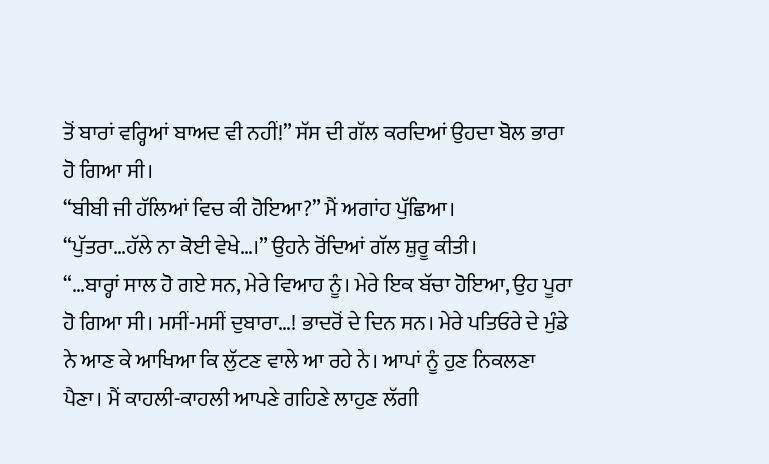ਤੋਂ ਬਾਰਾਂ ਵਰ੍ਹਿਆਂ ਬਾਅਦ ਵੀ ਨਹੀਂ!” ਸੱਸ ਦੀ ਗੱਲ ਕਰਦਿਆਂ ਉਹਦਾ ਬੋਲ ਭਾਰਾ ਹੋ ਗਿਆ ਸੀ।
“ਬੀਬੀ ਜੀ ਹੱਲਿਆਂ ਵਿਚ ਕੀ ਹੋਇਆ?” ਮੈਂ ਅਗਾਂਹ ਪੁੱਛਿਆ।
“ਪੁੱਤਰਾ…ਹੱਲੇ ਨਾ ਕੋਈ ਵੇਖੇ…।” ਉਹਨੇ ਰੋਂਦਿਆਂ ਗੱਲ ਸ਼ੁਰੂ ਕੀਤੀ।
“…ਬਾਰ੍ਹਾਂ ਸਾਲ ਹੋ ਗਏ ਸਨ, ਮੇਰੇ ਵਿਆਹ ਨੂੰ। ਮੇਰੇ ਇਕ ਬੱਚਾ ਹੋਇਆ, ਉਹ ਪੂਰਾ ਹੋ ਗਿਆ ਸੀ। ਮਸੀਂ-ਮਸੀਂ ਦੁਬਾਰਾ…! ਭਾਦਰੋਂ ਦੇ ਦਿਨ ਸਨ। ਮੇਰੇ ਪਤਿਓਰੇ ਦੇ ਮੁੰਡੇ ਨੇ ਆਣ ਕੇ ਆਖਿਆ ਕਿ ਲੁੱਟਣ ਵਾਲੇ ਆ ਰਹੇ ਨੇ। ਆਪਾਂ ਨੂੰ ਹੁਣ ਨਿਕਲਣਾ ਪੈਣਾ। ਮੈਂ ਕਾਹਲੀ-ਕਾਹਲੀ ਆਪਣੇ ਗਹਿਣੇ ਲਾਹੁਣ ਲੱਗੀ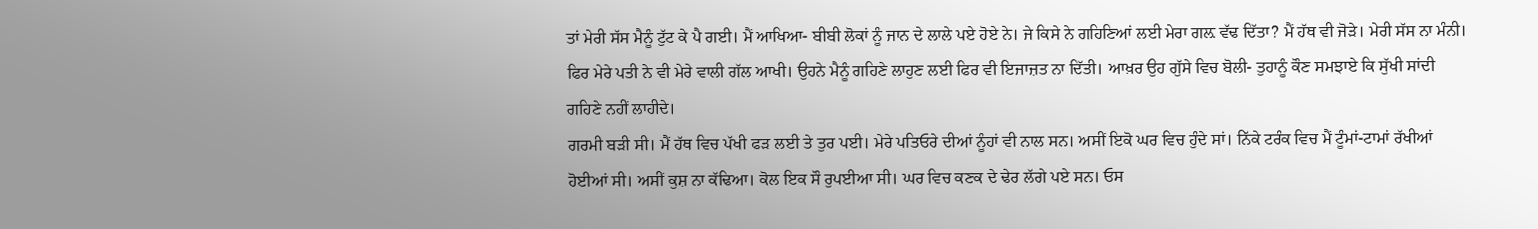ਤਾਂ ਮੇਰੀ ਸੱਸ ਮੈਨੂੰ ਟੁੱਟ ਕੇ ਪੈ ਗਈ। ਮੈਂ ਆਖਿਆ- ਬੀਬੀ ਲੋਕਾਂ ਨੂੰ ਜਾਨ ਦੇ ਲਾਲੇ ਪਏ ਹੋਏ ਨੇ। ਜੇ ਕਿਸੇ ਨੇ ਗਹਿਣਿਆਂ ਲਈ ਮੇਰਾ ਗਲ਼ ਵੱਢ ਦਿੱਤਾ? ਮੈਂ ਹੱਥ ਵੀ ਜੋੜੇ। ਮੇਰੀ ਸੱਸ ਨਾ ਮੰਨੀ। ਫਿਰ ਮੇਰੇ ਪਤੀ ਨੇ ਵੀ ਮੇਰੇ ਵਾਲੀ ਗੱਲ ਆਖੀ। ਉਹਨੇ ਮੈਨੂੰ ਗਹਿਣੇ ਲਾਹੁਣ ਲਈ ਫਿਰ ਵੀ ਇਜਾਜ਼ਤ ਨਾ ਦਿੱਤੀ। ਆਖ਼ਰ ਉਹ ਗੁੱਸੇ ਵਿਚ ਬੋਲੀ- ਤੁਹਾਨੂੰ ਕੌਣ ਸਮਝਾਏ ਕਿ ਸੁੱਖੀ ਸਾਂਦੀ ਗਹਿਣੇ ਨਹੀਂ ਲਾਹੀਦੇ।
ਗਰਮੀ ਬੜੀ ਸੀ। ਮੈਂ ਹੱਥ ਵਿਚ ਪੱਖੀ ਫੜ ਲਈ ਤੇ ਤੁਰ ਪਈ। ਮੇਰੇ ਪਤਿਓਰੇ ਦੀਆਂ ਨੂੰਹਾਂ ਵੀ ਨਾਲ ਸਨ। ਅਸੀਂ ਇਕੋ ਘਰ ਵਿਚ ਹੁੰਦੇ ਸਾਂ। ਨਿੱਕੇ ਟਰੰਕ ਵਿਚ ਮੈਂ ਟੂੰਮਾਂ-ਟਾਮਾਂ ਰੱਖੀਆਂ ਹੋਈਆਂ ਸੀ। ਅਸੀਂ ਕੁਸ਼ ਨਾ ਕੱਢਿਆ। ਕੋਲ ਇਕ ਸੌ ਰੁਪਈਆ ਸੀ। ਘਰ ਵਿਚ ਕਣਕ ਦੇ ਢੇਰ ਲੱਗੇ ਪਏ ਸਨ। ਓਸ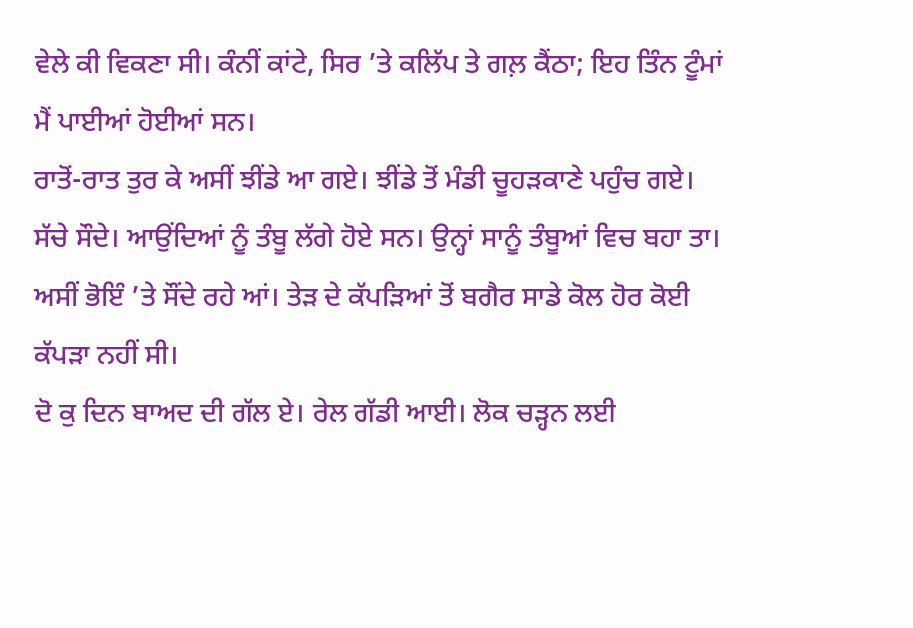ਵੇਲੇ ਕੀ ਵਿਕਣਾ ਸੀ। ਕੰਨੀਂ ਕਾਂਟੇ, ਸਿਰ ’ਤੇ ਕਲਿੱਪ ਤੇ ਗਲ਼ ਕੈਂਠਾ; ਇਹ ਤਿੰਨ ਟੂੰਮਾਂ ਮੈਂ ਪਾਈਆਂ ਹੋਈਆਂ ਸਨ।
ਰਾਤੋਂ-ਰਾਤ ਤੁਰ ਕੇ ਅਸੀਂ ਝੀਂਡੇ ਆ ਗਏ। ਝੀਂਡੇ ਤੋਂ ਮੰਡੀ ਚੂਹੜਕਾਣੇ ਪਹੁੰਚ ਗਏ। ਸੱਚੇ ਸੌਦੇ। ਆਉਂਦਿਆਂ ਨੂੰ ਤੰਬੂ ਲੱਗੇ ਹੋਏ ਸਨ। ਉਨ੍ਹਾਂ ਸਾਨੂੰ ਤੰਬੂਆਂ ਵਿਚ ਬਹਾ ਤਾ। ਅਸੀਂ ਭੋਇੰ ’ਤੇ ਸੌਂਦੇ ਰਹੇ ਆਂ। ਤੇੜ ਦੇ ਕੱਪੜਿਆਂ ਤੋਂ ਬਗੈਰ ਸਾਡੇ ਕੋਲ ਹੋਰ ਕੋਈ ਕੱਪੜਾ ਨਹੀਂ ਸੀ।
ਦੋ ਕੁ ਦਿਨ ਬਾਅਦ ਦੀ ਗੱਲ ਏ। ਰੇਲ ਗੱਡੀ ਆਈ। ਲੋਕ ਚੜ੍ਹਨ ਲਈ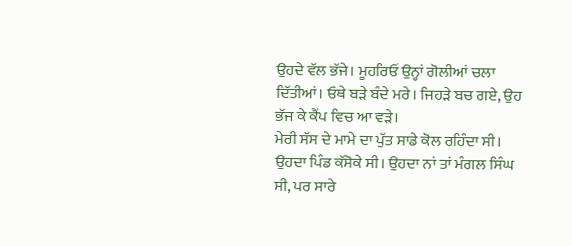ਉਹਦੇ ਵੱਲ ਭੱਜੇ। ਮੂਹਰਿਓਂ ਉਨ੍ਹਾਂ ਗੋਲੀਆਂ ਚਲਾ ਦਿੱਤੀਆਂ। ਓਥੇ ਬੜੇ ਬੰਦੇ ਮਰੇ। ਜਿਹੜੇ ਬਚ ਗਏ, ਉਹ ਭੱਜ ਕੇ ਕੈਂਪ ਵਿਚ ਆ ਵੜੇ।
ਮੇਰੀ ਸੱਸ ਦੇ ਮਾਮੇ ਦਾ ਪੁੱਤ ਸਾਡੇ ਕੋਲ ਰਹਿੰਦਾ ਸੀ। ਉਹਦਾ ਪਿੰਡ ਕੱਸੋਕੇ ਸੀ। ਉਹਦਾ ਨਾਂ ਤਾਂ ਮੰਗਲ ਸਿੰਘ ਸੀ, ਪਰ ਸਾਰੇ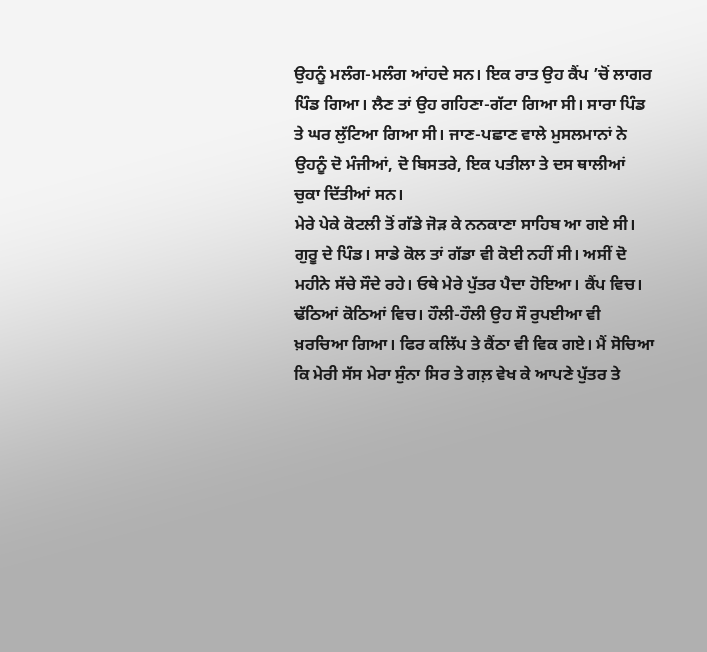ਉਹਨੂੰ ਮਲੰਗ-ਮਲੰਗ ਆਂਹਦੇ ਸਨ। ਇਕ ਰਾਤ ਉਹ ਕੈਂਪ ’ਚੋਂ ਲਾਗਰ ਪਿੰਡ ਗਿਆ। ਲੈਣ ਤਾਂ ਉਹ ਗਹਿਣਾ-ਗੱਟਾ ਗਿਆ ਸੀ। ਸਾਰਾ ਪਿੰਡ ਤੇ ਘਰ ਲੁੱਟਿਆ ਗਿਆ ਸੀ। ਜਾਣ-ਪਛਾਣ ਵਾਲੇ ਮੁਸਲਮਾਨਾਂ ਨੇ ਉਹਨੂੰ ਦੋ ਮੰਜੀਆਂ, ਦੋ ਬਿਸਤਰੇ, ਇਕ ਪਤੀਲਾ ਤੇ ਦਸ ਥਾਲੀਆਂ ਚੁਕਾ ਦਿੱਤੀਆਂ ਸਨ।
ਮੇਰੇ ਪੇਕੇ ਕੋਟਲੀ ਤੋਂ ਗੱਡੇ ਜੋੜ ਕੇ ਨਨਕਾਣਾ ਸਾਹਿਬ ਆ ਗਏ ਸੀ। ਗੁਰੂ ਦੇ ਪਿੰਡ। ਸਾਡੇ ਕੋਲ ਤਾਂ ਗੱਡਾ ਵੀ ਕੋਈ ਨਹੀਂ ਸੀ। ਅਸੀਂ ਦੋ ਮਹੀਨੇ ਸੱਚੇ ਸੌਦੇ ਰਹੇ। ਓਥੇ ਮੇਰੇ ਪੁੱਤਰ ਪੈਦਾ ਹੋਇਆ। ਕੈਂਪ ਵਿਚ। ਢੱਠਿਆਂ ਕੋਠਿਆਂ ਵਿਚ। ਹੌਲੀ-ਹੌਲੀ ਉਹ ਸੌ ਰੁਪਈਆ ਵੀ ਖ਼ਰਚਿਆ ਗਿਆ। ਫਿਰ ਕਲਿੱਪ ਤੇ ਕੈਂਠਾ ਵੀ ਵਿਕ ਗਏ। ਮੈਂ ਸੋਚਿਆ ਕਿ ਮੇਰੀ ਸੱਸ ਮੇਰਾ ਸੁੰਨਾ ਸਿਰ ਤੇ ਗਲ਼ ਵੇਖ ਕੇ ਆਪਣੇ ਪੁੱਤਰ ਤੇ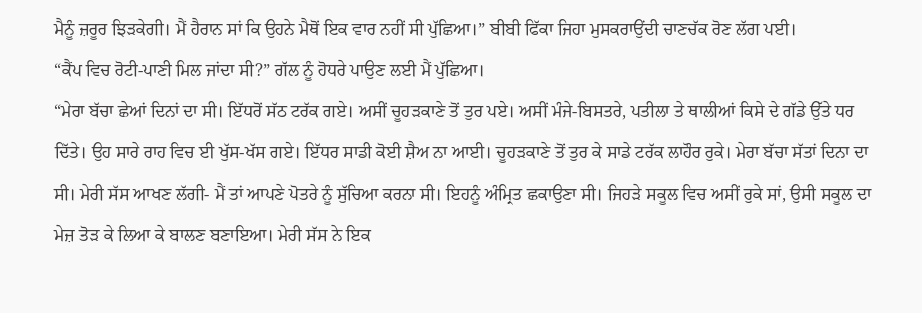ਮੈਨੂੰ ਜ਼ਰੂਰ ਝਿੜਕੇਗੀ। ਮੈਂ ਹੈਰਾਨ ਸਾਂ ਕਿ ਉਹਨੇ ਮੈਥੋਂ ਇਕ ਵਾਰ ਨਹੀਂ ਸੀ ਪੁੱਛਿਆ।” ਬੀਬੀ ਫਿੱਕਾ ਜਿਹਾ ਮੁਸਕਰਾਉਂਦੀ ਚਾਣਚੱਕ ਰੋਣ ਲੱਗ ਪਈ।
“ਕੈਂਪ ਵਿਚ ਰੋਟੀ-ਪਾਣੀ ਮਿਲ ਜਾਂਦਾ ਸੀ?” ਗੱਲ ਨੂੰ ਹੋਧਰੇ ਪਾਉਣ ਲਈ ਮੈਂ ਪੁੱਛਿਆ।
“ਮੇਰਾ ਬੱਚਾ ਛੇਆਂ ਦਿਨਾਂ ਦਾ ਸੀ। ਇੱਧਰੋਂ ਸੱਠ ਟਰੱਕ ਗਏ। ਅਸੀਂ ਚੂਹੜਕਾਣੇ ਤੋਂ ਤੁਰ ਪਏ। ਅਸੀਂ ਮੰਜੇ-ਬਿਸਤਰੇ, ਪਤੀਲਾ ਤੇ ਥਾਲੀਆਂ ਕਿਸੇ ਦੇ ਗੱਡੇ ਉੱਤੇ ਧਰ ਦਿੱਤੇ। ਉਹ ਸਾਰੇ ਰਾਹ ਵਿਚ ਈ ਖੁੱਸ-ਖੱਸ ਗਏ। ਇੱਧਰ ਸਾਡੀ ਕੋਈ ਸ਼ੈਅ ਨਾ ਆਈ। ਚੂਹੜਕਾਣੇ ਤੋਂ ਤੁਰ ਕੇ ਸਾਡੇ ਟਰੱਕ ਲਾਹੌਰ ਰੁਕੇ। ਮੇਰਾ ਬੱਚਾ ਸੱਤਾਂ ਦਿਨਾ ਦਾ ਸੀ। ਮੇਰੀ ਸੱਸ ਆਖਣ ਲੱਗੀ- ਮੈਂ ਤਾਂ ਆਪਣੇ ਪੋਤਰੇ ਨੂੰ ਸੁੱਚਿਆ ਕਰਨਾ ਸੀ। ਇਹਨੂੰ ਅੰਮ੍ਰਿਤ ਛਕਾਉਣਾ ਸੀ। ਜਿਹੜੇ ਸਕੂਲ ਵਿਚ ਅਸੀਂ ਰੁਕੇ ਸਾਂ, ਉਸੀ ਸਕੂਲ ਦਾ ਮੇਜ਼ ਤੋੜ ਕੇ ਲਿਆ ਕੇ ਬਾਲਣ ਬਣਾਇਆ। ਮੇਰੀ ਸੱਸ ਨੇ ਇਕ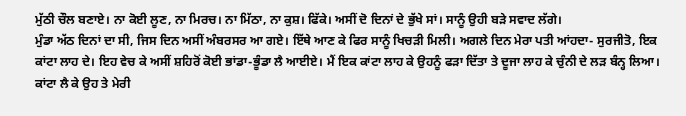ਮੁੱਠੀ ਚੌਲ ਬਣਾਏ। ਨਾ ਕੋਈ ਲੂਣ, ਨਾ ਮਿਰਚ। ਨਾ ਮਿੱਠਾ, ਨਾ ਕੁਸ਼। ਫਿੱਕੇ। ਅਸੀਂ ਦੋ ਦਿਨਾਂ ਦੇ ਭੁੱਖੇ ਸਾਂ। ਸਾਨੂੰ ਉਹੀ ਬੜੇ ਸਵਾਦ ਲੱਗੇ।
ਮੁੰਡਾ ਅੱਠ ਦਿਨਾਂ ਦਾ ਸੀ, ਜਿਸ ਦਿਨ ਅਸੀਂ ਅੰਬਰਸਰ ਆ ਗਏ। ਇੱਥੇ ਆਣ ਕੇ ਫਿਰ ਸਾਨੂੰ ਖਿਚੜੀ ਮਿਲੀ। ਅਗਲੇ ਦਿਨ ਮੇਰਾ ਪਤੀ ਆਂਹਦਾ- ਸੁਰਜੀਤੋ, ਇਕ ਕਾਂਟਾ ਲਾਹ ਦੇ। ਇਹ ਵੇਚ ਕੇ ਅਸੀਂ ਸ਼ਹਿਰੋਂ ਕੋਈ ਭਾਂਡਾ-ਭੂੰਡਾ ਲੈ ਆਈਏ। ਮੈਂ ਇਕ ਕਾਂਟਾ ਲਾਹ ਕੇ ਉਹਨੂੰ ਫੜਾ ਦਿੱਤਾ ਤੇ ਦੂਜਾ ਲਾਹ ਕੇ ਚੁੰਨੀ ਦੇ ਲੜ ਬੰਨ੍ਹ ਲਿਆ।
ਕਾਂਟਾ ਲੈ ਕੇ ਉਹ ਤੇ ਮੇਰੀ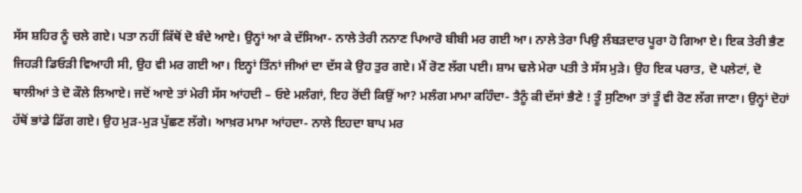ਸੱਸ ਸ਼ਹਿਰ ਨੂੰ ਚਲੇ ਗਏ। ਪਤਾ ਨਹੀਂ ਕਿੱਥੋਂ ਦੋ ਬੰਦੇ ਆਏ। ਉਨ੍ਹਾਂ ਆ ਕੇ ਦੱਸਿਆ- ਨਾਲੇ ਤੇਰੀ ਨਨਾਣ ਪਿਆਰੋ ਬੀਬੀ ਮਰ ਗਈ ਆ। ਨਾਲੇ ਤੇਰਾ ਪਿਉ ਲੰਬੜਦਾਰ ਪੂਰਾ ਹੋ ਗਿਆ ਏ। ਇਕ ਤੇਰੀ ਭੈਣ ਜਿਹੜੀ ਡਿਓੜੀ ਵਿਆਹੀ ਸੀ, ਉਹ ਵੀ ਮਰ ਗਈ ਆ। ਇਨ੍ਹਾਂ ਤਿੰਨਾਂ ਜੀਆਂ ਦਾ ਦੱਸ ਕੇ ਉਹ ਤੁਰ ਗਏ। ਮੈਂ ਰੋਣ ਲੱਗ ਪਈ। ਸ਼ਾਮ ਢਲੇ ਮੇਰਾ ਪਤੀ ਤੇ ਸੱਸ ਮੁੜੇ। ਉਹ ਇਕ ਪਰਾਤ, ਦੋ ਪਲੇਟਾਂ, ਦੋ ਥਾਲੀਆਂ ਤੇ ਦੋ ਕੌਲੇ ਲਿਆਏ। ਜਦੋਂ ਆਏ ਤਾਂ ਮੇਰੀ ਸੱਸ ਆਂਹਦੀ – ਓਏ ਮਲੰਗਾਂ, ਇਹ ਰੋਂਦੀ ਕਿਉਂ ਆ? ਮਲੰਗ ਮਾਮਾ ਕਹਿੰਦਾ- ਤੈਨੂੰ ਕੀ ਦੱਸਾਂ ਭੈਣੇ ! ਤੂੰ ਸੁਣਿਆ ਤਾਂ ਤੂੰ ਵੀ ਰੋਣ ਲੱਗ ਜਾਣਾ। ਉਨ੍ਹਾਂ ਦੋਹਾਂ ਹੱਥੋਂ ਭਾਂਡੇ ਡਿੱਗ ਗਏ। ਉਹ ਮੁੜ-ਮੁੜ ਪੁੱਛਣ ਲੱਗੇ। ਆਖ਼ਰ ਮਾਮਾ ਆਂਹਦਾ- ਨਾਲੇ ਇਹਦਾ ਬਾਪ ਮਰ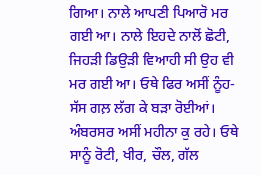ਗਿਆ। ਨਾਲੇ ਆਪਣੀ ਪਿਆਰੋ ਮਰ ਗਈ ਆ। ਨਾਲੇ ਇਹਦੇ ਨਾਲੋਂ ਛੋਟੀ, ਜਿਹੜੀ ਡਿਉੜੀ ਵਿਆਹੀ ਸੀ ਉਹ ਵੀ ਮਰ ਗਈ ਆ। ਓਥੇ ਫਿਰ ਅਸੀਂ ਨੂੰਹ-ਸੱਸ ਗਲ਼ ਲੱਗ ਕੇ ਬੜਾ ਰੋਈਆਂ।
ਅੰਬਰਸਰ ਅਸੀਂ ਮਹੀਨਾ ਕੁ ਰਹੇ। ਓਥੇ ਸਾਨੂੰ ਰੋਟੀ, ਖੀਰ, ਚੌਲ, ਗੱਲ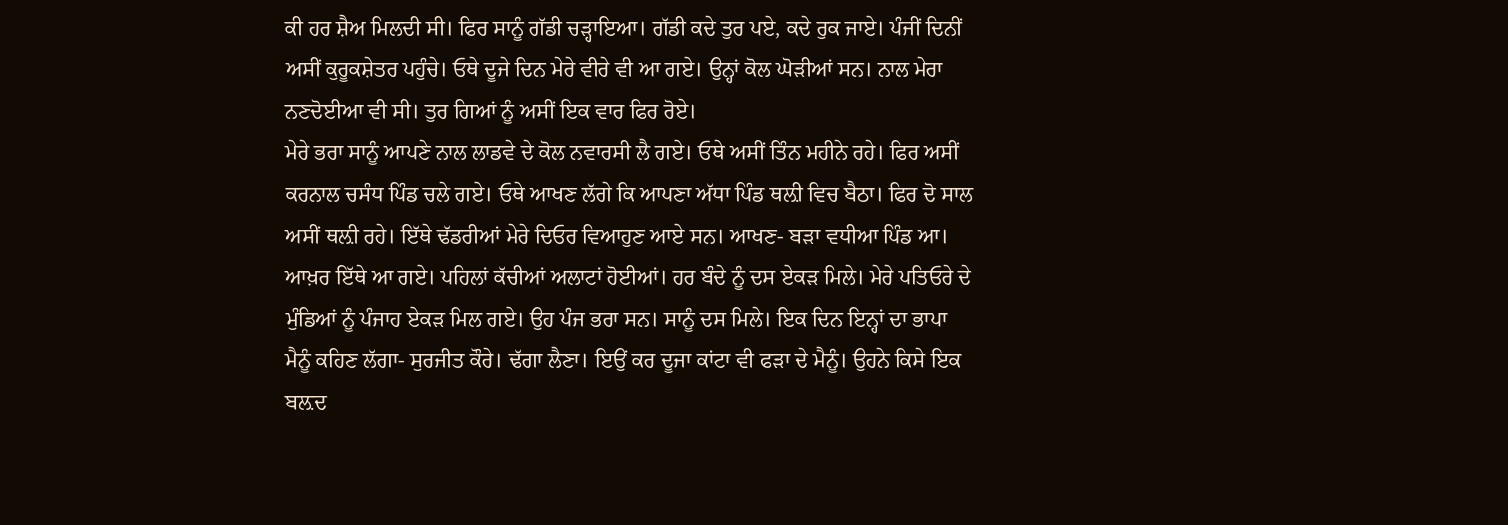ਕੀ ਹਰ ਸ਼ੈਅ ਮਿਲਦੀ ਸੀ। ਫਿਰ ਸਾਨੂੰ ਗੱਡੀ ਚੜ੍ਹਾਇਆ। ਗੱਡੀ ਕਦੇ ਤੁਰ ਪਏ, ਕਦੇ ਰੁਕ ਜਾਏ। ਪੰਜੀਂ ਦਿਨੀਂ ਅਸੀਂ ਕੁਰੂਕਸ਼ੇਤਰ ਪਹੁੰਚੇ। ਓਥੇ ਦੂਜੇ ਦਿਨ ਮੇਰੇ ਵੀਰੇ ਵੀ ਆ ਗਏ। ਉਨ੍ਹਾਂ ਕੋਲ ਘੋੜੀਆਂ ਸਨ। ਨਾਲ ਮੇਰਾ ਨਣਦੋਈਆ ਵੀ ਸੀ। ਤੁਰ ਗਿਆਂ ਨੂੰ ਅਸੀਂ ਇਕ ਵਾਰ ਫਿਰ ਰੋਏ।
ਮੇਰੇ ਭਰਾ ਸਾਨੂੰ ਆਪਣੇ ਨਾਲ ਲਾਡਵੇ ਦੇ ਕੋਲ ਨਵਾਰਸੀ ਲੈ ਗਏ। ਓਥੇ ਅਸੀਂ ਤਿੰਨ ਮਹੀਨੇ ਰਹੇ। ਫਿਰ ਅਸੀਂ ਕਰਨਾਲ ਚਸੰਧ ਪਿੰਡ ਚਲੇ ਗਏ। ਓਥੇ ਆਖਣ ਲੱਗੇ ਕਿ ਆਪਣਾ ਅੱਧਾ ਪਿੰਡ ਥਲ਼ੀ ਵਿਚ ਬੈਠਾ। ਫਿਰ ਦੋ ਸਾਲ ਅਸੀਂ ਥਲ਼ੀ ਰਹੇ। ਇੱਥੇ ਢੱਡਰੀਆਂ ਮੇਰੇ ਦਿਓਰ ਵਿਆਹੁਣ ਆਏ ਸਨ। ਆਖਣ- ਬੜਾ ਵਧੀਆ ਪਿੰਡ ਆ। ਆਖ਼ਰ ਇੱਥੇ ਆ ਗਏ। ਪਹਿਲਾਂ ਕੱਚੀਆਂ ਅਲਾਟਾਂ ਹੋਈਆਂ। ਹਰ ਬੰਦੇ ਨੂੰ ਦਸ ਏਕੜ ਮਿਲੇ। ਮੇਰੇ ਪਤਿਓਰੇ ਦੇ ਮੁੰਡਿਆਂ ਨੂੰ ਪੰਜਾਹ ਏਕੜ ਮਿਲ ਗਏ। ਉਹ ਪੰਜ ਭਰਾ ਸਨ। ਸਾਨੂੰ ਦਸ ਮਿਲੇ। ਇਕ ਦਿਨ ਇਨ੍ਹਾਂ ਦਾ ਭਾਪਾ ਮੈਨੂੰ ਕਹਿਣ ਲੱਗਾ- ਸੁਰਜੀਤ ਕੌਰੇ। ਢੱਗਾ ਲੈਣਾ। ਇਉਂ ਕਰ ਦੂਜਾ ਕਾਂਟਾ ਵੀ ਫੜਾ ਦੇ ਮੈਨੂੰ। ਉਹਨੇ ਕਿਸੇ ਇਕ ਬਲ਼ਦ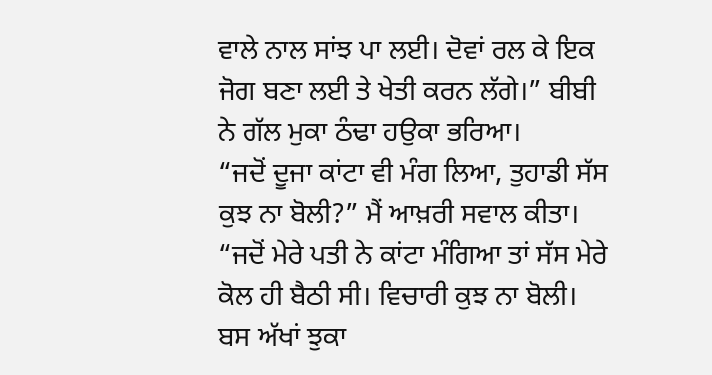ਵਾਲੇ ਨਾਲ ਸਾਂਝ ਪਾ ਲਈ। ਦੋਵਾਂ ਰਲ ਕੇ ਇਕ ਜੋਗ ਬਣਾ ਲਈ ਤੇ ਖੇਤੀ ਕਰਨ ਲੱਗੇ।” ਬੀਬੀ ਨੇ ਗੱਲ ਮੁਕਾ ਠੰਢਾ ਹਉਕਾ ਭਰਿਆ।
“ਜਦੋਂ ਦੂਜਾ ਕਾਂਟਾ ਵੀ ਮੰਗ ਲਿਆ, ਤੁਹਾਡੀ ਸੱਸ ਕੁਝ ਨਾ ਬੋਲੀ?” ਮੈਂ ਆਖ਼ਰੀ ਸਵਾਲ ਕੀਤਾ।
“ਜਦੋਂ ਮੇਰੇ ਪਤੀ ਨੇ ਕਾਂਟਾ ਮੰਗਿਆ ਤਾਂ ਸੱਸ ਮੇਰੇ ਕੋਲ ਹੀ ਬੈਠੀ ਸੀ। ਵਿਚਾਰੀ ਕੁਝ ਨਾ ਬੋਲੀ। ਬਸ ਅੱਖਾਂ ਝੁਕਾ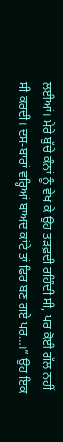ਲਈਆਂ। ਮੇਰੇ ਬੁੱਚੇ ਕੰਨਾਂ ਨੂੰ ਵੇਖ ਕੇ ਉਹ ਤੜਫ਼ਦੀ ਰਹਿੰਦੀ ਸੀ, ਪਰ ਕੋਈ ਗੱਲ ਨਹੀਂ ਸੀ ਕਰਦੀ। ਦਸ-ਬਾਰਾਂ ਵਰ੍ਹਿਆਂ ਬਾਅਦ ਕਾਂਟੇ ਤਾਂ ਫਿਰ ਬਣ ਗਏ ਪਰ…।” ਉਹ ਇਕ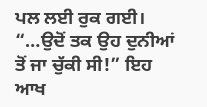ਪਲ ਲਈ ਰੁਕ ਗਈ।
“…ਉਦੋਂ ਤਕ ਉਹ ਦੁਨੀਆਂ ਤੋਂ ਜਾ ਚੁੱਕੀ ਸੀ!” ਇਹ ਆਖ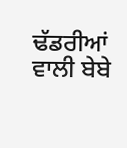ਢੱਡਰੀਆਂ ਵਾਲੀ ਬੇਬੇ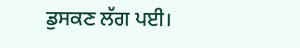ਡੁਸਕਣ ਲੱਗ ਪਈ।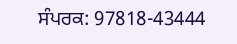ਸੰਪਰਕ: 97818-43444